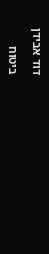דוד אבידן

ביטוח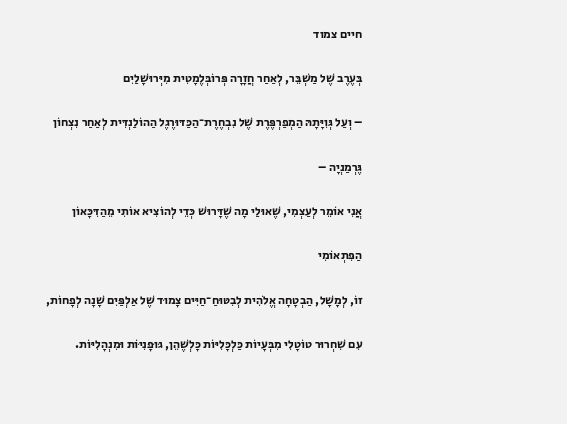חיים צמוד

בְּעֶרֶב שֶׁל מַשְׁבֵּר, לְאַחַר חֲזָרָה פְּרוֹבְּלֶמָטִית מִיְּרוּשָׁלַיִם

– וְעַל גְּוִיָּתָהּ הַמְפַרְפֶּרֶת שֶׁל נִבְחֶרֶת־הַכַּדּוּרֶגֶל הַהוֹלַנְדִּית לְאַחַר נִצְחוֹן

גֶּרְמַנְיָה –

אֲנִי אוֹמֵר לְעַצְמִי, שֶׁאוּלַי מָה שֶׁדָּרוּשׁ כְּדֵי לְהוֹצִיא אוֹתִי מֵהַדִּכָּאוֹן

הַפִּתְאוֹמִי

זוֹ, לְמָשָׁל, הַבְטָחָה אֱלֹהִית לְבִטּוּחַ־חַיִּים צָמוּד שֶׁל אַלְפַּיִם שָׁנָה לְפָחוֹת,

עִם שִׁחְרוּר טוֹטָלִי מִבְּעָיוֹת כַּלְכָּלִיּוֹת כָּלְשֶׁהֵן, גּוּפָנִיּוֹת וּמִנְהָלִיּוֹת.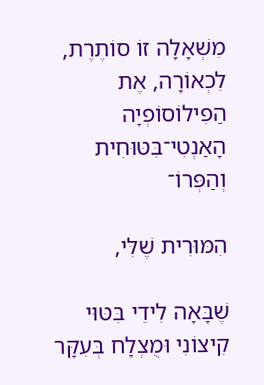מִשְׁאָלָה זוֹ סוֹתֶרֶת, לִכְאוֹרָה, אֶת הַפִילוֹסוֹפְיָה הָאַנְטִי־בִּטּוּחִית וְהַפְּרוֹ־

הִמּוּרִית שֶׁלִּי,

שֶׁבָּאָה לִידֵי בִּטּוּי קִיצוֹנִי וּמֻצְלָח בְּעִקָּר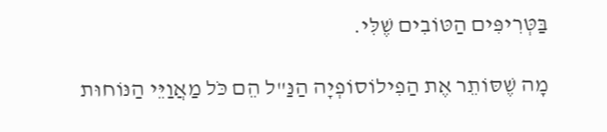בַּטְּרִיפִּים הַטּוֹבִים שֶׁלִּי.

מָה שֶׁסּוֹתֵר אֶת הַפִילוֹסוֹפְיָה הַנַּ"ל הֵם כֹּל מַאֲוַיֵּי הַנּוֹחוּת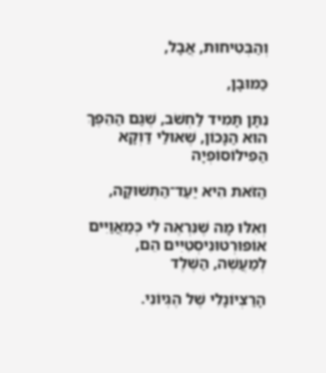וְהַבְּטִיחוּת, אֲבָל,

כַּמּוּבָן,

נִתָּן תָּמִיד לַחְשֹׁב, שֶׁגַּם הַהֵפֶךְ הוּא הַנָּכוֹן, שֶׁאוּלַי דַּוְקָא הַפִילוֹסוֹפְיָה

הַזֹּאת הִיא יַעַד־הַתְּשׁוּקָה,

וְאִלּוּ מָה שֶׁנִּרְאֶה לִי כְּמַאֲוַיִּים אוֹפּוּרְטוּנִיסְטִיִּים הֵם, לְמַעֲשֶׁה, הַשֶּׁלֶד

הָרַצְיוֹנָלִי שֶׁל הֶגְיוֹנִי.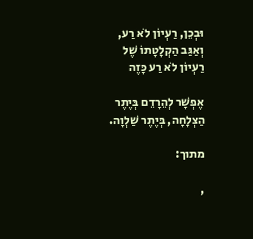וּבְכֵן, רַעְיוֹן לֹא רַע, וְאַגַּב הַקְלָטָתוֹ שֶׁל רַעְיוֹן לֹא רַע כָּזֶה

אֶפְשָׁר לְהֵרָדֵם בְּיֶתֶר הַצְלָחָה, בְּיֶתֶר שַׁלְוָה.

מתוך:

,